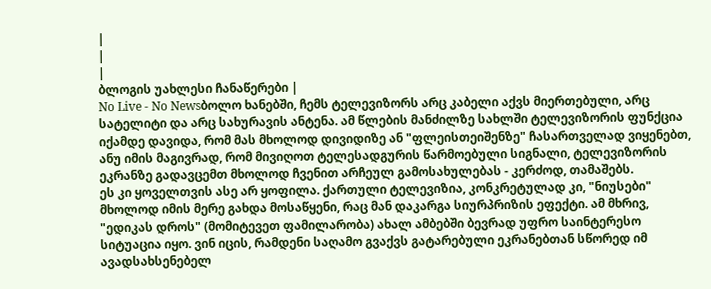|
|
|
ბლოგის უახლესი ჩანაწერები |
No Live - No Newsბოლო ხანებში, ჩემს ტელევიზორს არც კაბელი აქვს მიერთებული, არც სატელიტი და არც სახურავის ანტენა. ამ წლების მანძილზე სახლში ტელევიზორის ფუნქცია იქამდე დავიდა, რომ მას მხოლოდ დივიდიზე ან "ფლეისთეიშენზე" ჩასართველად ვიყენებთ, ანუ იმის მაგივრად, რომ მივიღოთ ტელესადგურის წარმოებული სიგნალი, ტელევიზორის ეკრანზე გადავცემთ მხოლოდ ჩვენით არჩეულ გამოსახულებას - კერძოდ, თამაშებს.
ეს კი ყოველთვის ასე არ ყოფილა. ქართული ტელევიზია, კონკრეტულად კი, "ნიუსები" მხოლოდ იმის მერე გახდა მოსაწყენი, რაც მან დაკარგა სიურპრიზის ეფექტი. ამ მხრივ, "ედიკას დროს" (მომიტევეთ ფამილარობა) ახალ ამბებში ბევრად უფრო საინტერესო სიტუაცია იყო. ვინ იცის, რამდენი საღამო გვაქვს გატარებული ეკრანებთან სწორედ იმ ავადსახსენებელ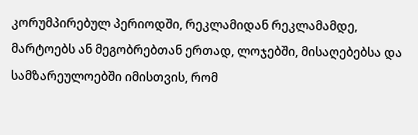კორუმპირებულ პერიოდში, რეკლამიდან რეკლამამდე, მარტოებს ან მეგობრებთან ერთად, ლოჯებში, მისაღებებსა და სამზარეულოებში იმისთვის, რომ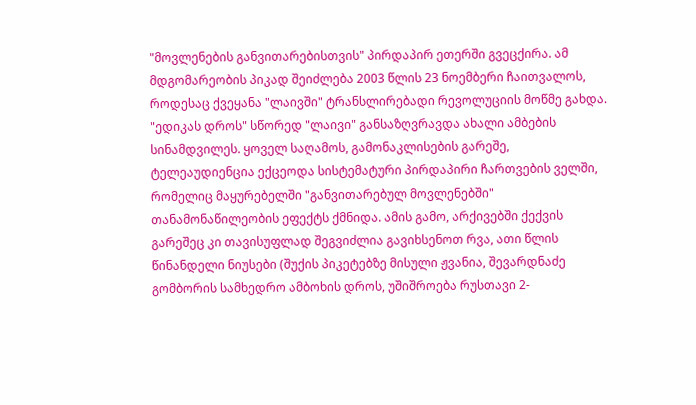"მოვლენების განვითარებისთვის" პირდაპირ ეთერში გვეცქირა. ამ მდგომარეობის პიკად შეიძლება 2003 წლის 23 ნოემბერი ჩაითვალოს, როდესაც ქვეყანა "ლაივში" ტრანსლირებადი რევოლუციის მოწმე გახდა. "ედიკას დროს" სწორედ "ლაივი" განსაზღვრავდა ახალი ამბების სინამდვილეს. ყოველ საღამოს, გამონაკლისების გარეშე, ტელეაუდიენცია ექცეოდა სისტემატური პირდაპირი ჩართვების ველში, რომელიც მაყურებელში "განვითარებულ მოვლენებში" თანამონაწილეობის ეფექტს ქმნიდა. ამის გამო, არქივებში ქექვის გარეშეც კი თავისუფლად შეგვიძლია გავიხსენოთ რვა, ათი წლის წინანდელი ნიუსები (შუქის პიკეტებზე მისული ჟვანია, შევარდნაძე გომბორის სამხედრო ამბოხის დროს, უშიშროება რუსთავი 2-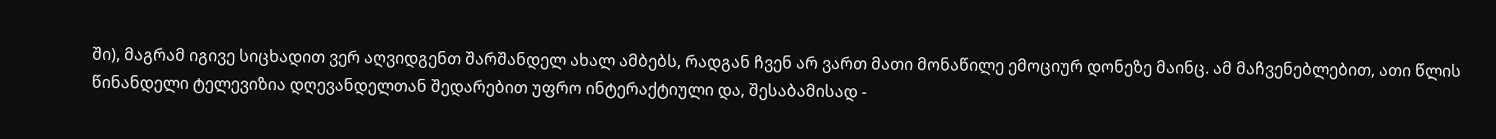ში), მაგრამ იგივე სიცხადით ვერ აღვიდგენთ შარშანდელ ახალ ამბებს, რადგან ჩვენ არ ვართ მათი მონაწილე ემოციურ დონეზე მაინც. ამ მაჩვენებლებით, ათი წლის წინანდელი ტელევიზია დღევანდელთან შედარებით უფრო ინტერაქტიული და, შესაბამისად -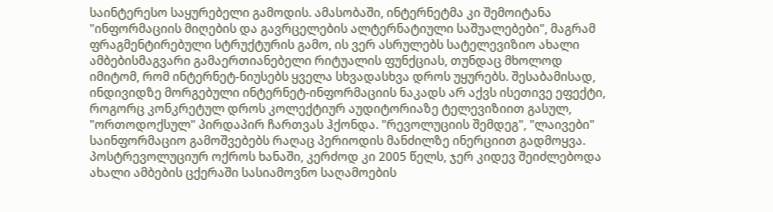საინტერესო საყურებელი გამოდის. ამასობაში, ინტერნეტმა კი შემოიტანა "ინფორმაციის მიღების და გავრცელების ალტერნატიული საშუალებები", მაგრამ ფრაგმენტირებული სტრუქტურის გამო, ის ვერ ასრულებს სატელევიზიო ახალი ამბებისმაგვარი გამაერთიანებელი რიტუალის ფუნქციას, თუნდაც მხოლოდ იმიტომ, რომ ინტერნეტ-ნიუსებს ყველა სხვადასხვა დროს უყურებს. შესაბამისად, ინდივიდზე მორგებული ინტერნეტ-ინფორმაციის ნაკადს არ აქვს ისეთივე ეფექტი, როგორც კონკრეტულ დროს კოლექტიურ აუდიტორიაზე ტელევიზიით გასულ, "ორთოდოქსულ" პირდაპირ ჩართვას ჰქონდა. "რევოლუციის შემდეგ", "ლაივები" საინფორმაციო გამოშვებებს რაღაც პერიოდის მანძილზე ინერციით გადმოყვა. პოსტრევოლუციურ ოქროს ხანაში, კერძოდ კი 2005 წელს, ჯერ კიდევ შეიძლებოდა ახალი ამბების ცქერაში სასიამოვნო საღამოების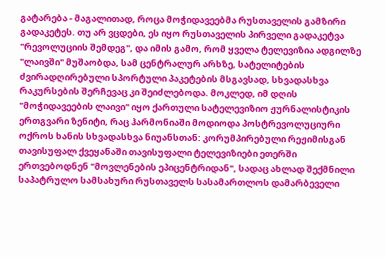გატარება - მაგალითად, როცა მოჭიდავეებმა რუსთაველის გამზირი გადაკეტეს. თუ არ ვცდები, ეს იყო რუსთაველის პირველი გადაკეტვა "რევოლუციის შემდეგ", და იმის გამო, რომ ყველა ტელევიზია ადგილზე "ლაივში" მუშაობდა, სამ ცენტრალურ არხზე, სატელიტების ძვირადღირებული სპორტული პაკეტების მსგავსად, სხვადასხვა რაკურსების შერჩევაც კი შეიძლებოდა. მოკლედ, იმ დღის "მოჭიდავეების ლაივი" იყო ქართული სატელევიზიო ჟურნალისტიკის ერთგვარი ზენიტი, რაც ჰარმონიაში მოდიოდა პოსტრევოლუციური ოქროს ხანის სხვადასხვა ნიუანსთან: კორუმპირებული რეჟიმისგან თავისუფალ ქვეყანაში თავისუფალი ტელევიზიები ეთერში ერთვებოდნენ "მოვლენების ეპიცენტრიდან", სადაც ახლად შექმნილი საპატრულო სამსახური რუსთაველს სასამართლოს დამარბეველი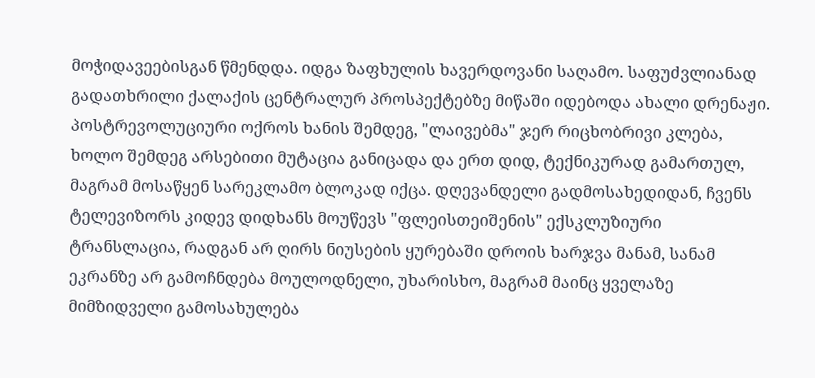მოჭიდავეებისგან წმენდდა. იდგა ზაფხულის ხავერდოვანი საღამო. საფუძვლიანად გადათხრილი ქალაქის ცენტრალურ პროსპექტებზე მიწაში იდებოდა ახალი დრენაჟი. პოსტრევოლუციური ოქროს ხანის შემდეგ, "ლაივებმა" ჯერ რიცხობრივი კლება, ხოლო შემდეგ არსებითი მუტაცია განიცადა და ერთ დიდ, ტექნიკურად გამართულ, მაგრამ მოსაწყენ სარეკლამო ბლოკად იქცა. დღევანდელი გადმოსახედიდან, ჩვენს ტელევიზორს კიდევ დიდხანს მოუწევს "ფლეისთეიშენის" ექსკლუზიური ტრანსლაცია, რადგან არ ღირს ნიუსების ყურებაში დროის ხარჯვა მანამ, სანამ ეკრანზე არ გამოჩნდება მოულოდნელი, უხარისხო, მაგრამ მაინც ყველაზე მიმზიდველი გამოსახულება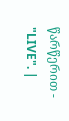წარწერით - "LIVE". |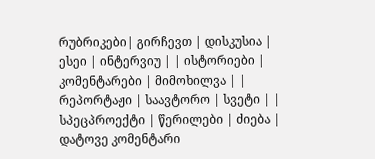რუბრიკები| გირჩევთ | დისკუსია | ესეი | ინტერვიუ | | ისტორიები | კომენტარები | მიმოხილვა | | რეპორტაჟი | საავტორო | სვეტი | | სპეცპროექტი | წერილები | ძიება |
დატოვე კომენტარი